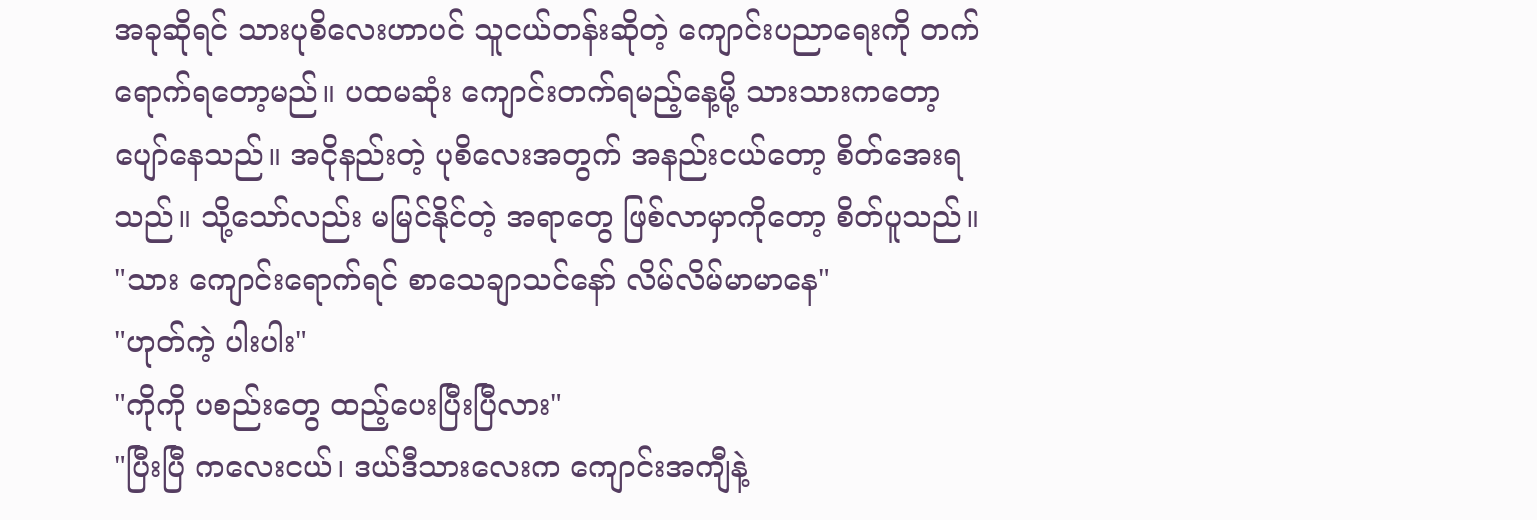အခုဆိုရင် သားပုစိလေးဟာပင် သူငယ်တန်းဆိုတဲ့ ကျောင်းပညာရေးကို တက်ရောက်ရတော့မည်။ ပထမဆုံး ကျောင်းတက်ရမည့်နေ့မို့ သားသားကတော့ ပျော်နေသည်။ အငိုနည်းတဲ့ ပုစိလေးအတွက် အနည်းငယ်တော့ စိတ်အေးရသည်။ သို့သော်လည်း မမြင်နိုင်တဲ့ အရာတွေ ဖြစ်လာမှာကိုတော့ စိတ်ပူသည်။
"သား ကျောင်းရောက်ရင် စာသေချာသင်နော် လိမ်လိမ်မာမာနေ"
"ဟုတ်ကဲ့ ပါးပါး"
"ကိုကို ပစည်းတွေ ထည့်ပေးပြီးပြီလား"
"ပြီးပြီ ကလေးငယ်၊ ဒယ်ဒီသားလေးက ကျောင်းအကျီနဲ့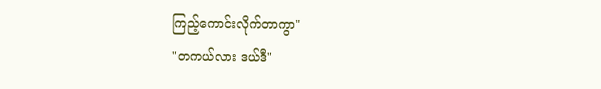ကြည့်ကောင်းလိုက်တာကွာ"
"တကယ်လား ဒယ်ဒီ"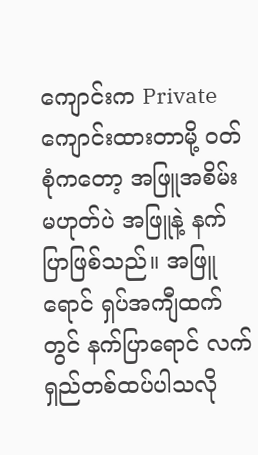ကျောင်းက Privateကျောင်းထားတာမို့ ဝတ်စုံကတော့ အဖြူအစိမ်းမဟုတ်ပဲ အဖြူနဲ့ နက်ပြာဖြစ်သည်။ အဖြူရောင် ရှပ်အကျီထက်တွင် နက်ပြာရောင် လက်ရှည်တစ်ထပ်ပါသလို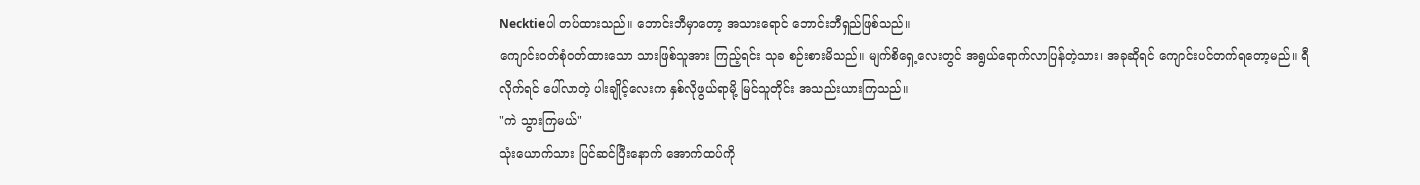Necktieပါ တပ်ထားသည်။ ဘောင်းဘီမှာတော့ အသားရောင် ဘောင်းဘီရှည်ဖြစ်သည်။
ကျောင်းဝတ်စုံဝတ်ထားသော သားဖြစ်သူအား ကြည့်ရင်း သုခ စဉ်းစားမိသည်။ မျက်စိရှေ့လေးတွင် အရွယ်ရောက်လာပြန်တဲ့သား၊ အခုဆိုရင် ကျောင်းပင်တက်ရတော့မည်။ ရီလိုက်ရင် ပေါ်လာတဲ့ ပါးချိုင့်လေးက နှစ်လိုဖွယ်ရာမို့ မြင်သူတိုင်း အသည်းယားကြသည်။
"ကဲ သွားကြမယ်"
သုံးယောက်သား ပြင်ဆင်ပြီးနောက် အောက်ထပ်ကို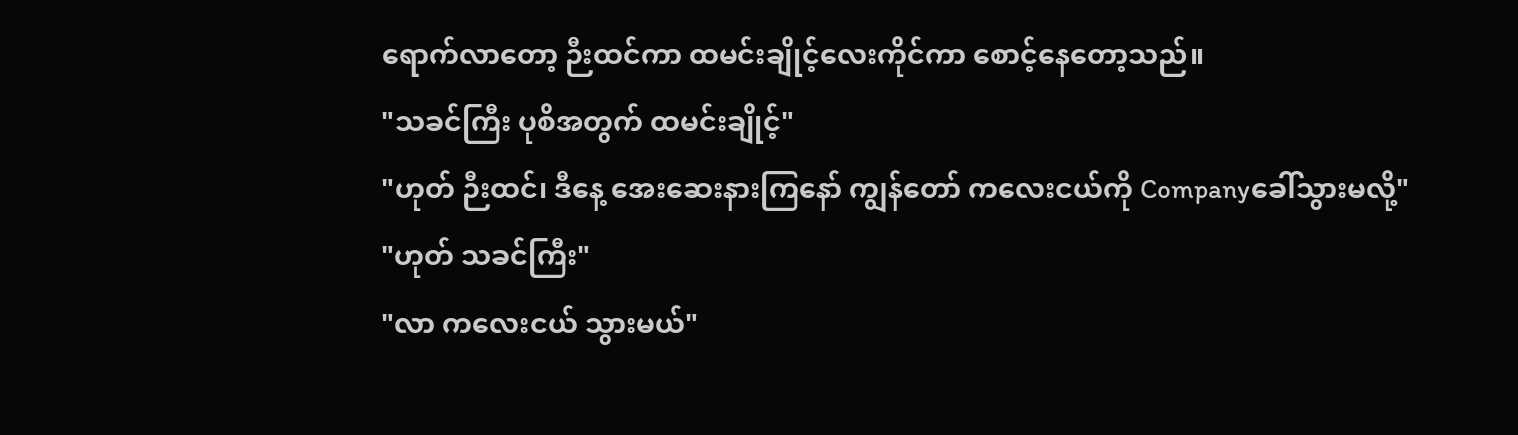ရောက်လာတော့ ဉီးထင်ကာ ထမင်းချိုင့်လေးကိုင်ကာ စောင့်နေတော့သည်။
"သခင်ကြီး ပုစိအတွက် ထမင်းချိုင့်"
"ဟုတ် ဉီးထင်၊ ဒီနေ့ အေးဆေးနားကြနော် ကျွန်တော် ကလေးငယ်ကို Companyခေါ်သွားမလို့"
"ဟုတ် သခင်ကြီး"
"လာ ကလေးငယ် သွားမယ်"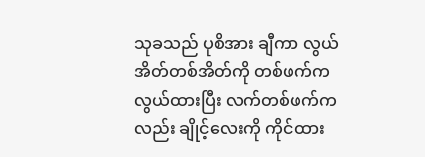သုခသည် ပုစိအား ချီကာ လွယ်အိတ်တစ်အိတ်ကို တစ်ဖက်က လွယ်ထားပြီး လက်တစ်ဖက်ကလည်း ချိုင့်လေးကို ကိုင်ထား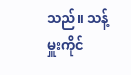သည်။ သန့်မှူးကိုင်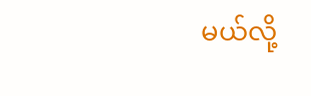မယ်လို့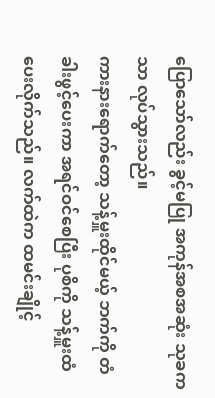ပြောသော်လည်း ခွင့်မပြု အကုန်အစအဆုံး သုခကသာ လုပ်သွားသည်။
ကားနားရောက်တော့ သန့်မှူးထိုင်မယ့် ဘက်ကို တံခါးဖွင့်ပေးကာ အရင်ဝင်စေပြီး ပုစိကို သန့်မှူးထံပေးလိုက်သည်။ လက်ထဲက ထမင်းချိုင့်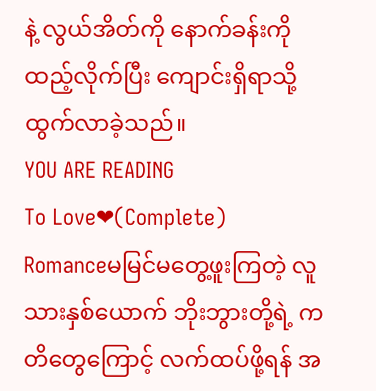နဲ့ လွယ်အိတ်ကို နောက်ခန်းကို ထည့်လိုက်ပြီး ကျောင်းရှိရာသို့ ထွက်လာခဲ့သည်။
YOU ARE READING
To Love❤(Complete)
Romanceမမြင်မတွေ့ဖူးကြတဲ့ လူသားနှစ်ယောက် ဘိုးဘွားတို့ရဲ့ ကတိတွေကြောင့် လက်ထပ်ဖို့ရန် အ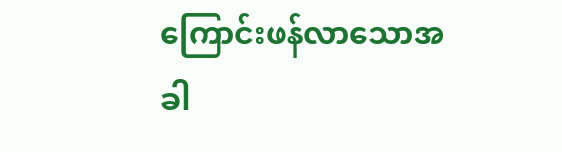ကြောင်းဖန်လာသောအခါ